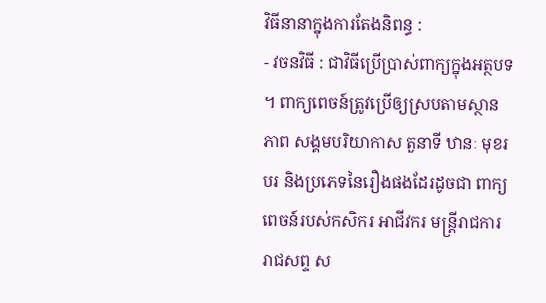វិធីនានាក្នុងការតែងនិពន្ធ :
- វចនវិធី : ជាវិធីប្រើប្រាស់ពាក្យក្នុងអត្ថបទ ។ ពាក្យពេចន៍ត្រូវប្រើឲ្យស្របតាមស្ថានភាព សង្គមបរិយាកាស តួនាទី ឋានៈ មុខរបរ និងប្រភេទនៃរឿងផងដែរដូចជា ពាក្យពេចន៍របស់កសិករ អាជីវករ មន្ត្រីរាជការ រាជសព្ទ ស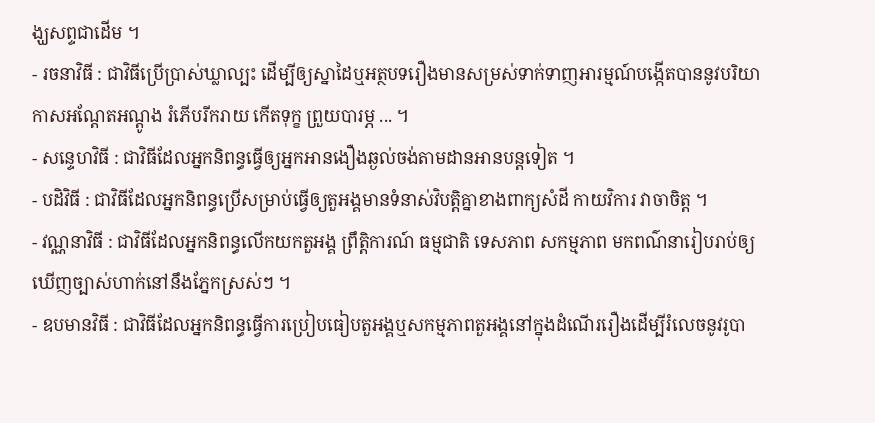ង្ឃសព្ទជាដើម ។
- រចនាវិធី : ជាវិធីប្រើប្រាស់ឃ្លាល្បះ ដើម្បីឲ្យស្នាដៃឬអត្ថបទរឿងមានសម្រស់ទាក់ទាញអារម្មណ៍បង្កើតបាននូវបរិយាកាសអណ្តែតអណ្តូង រំភើបរីករាយ កើតទុក្ខ ព្រួយបារម្ភ ... ។
- សន្ទេហវិធី : ជាវិធីដែលអ្នកនិពន្ធធ្វើឲ្យអ្នកអានងឿងឆ្ងល់ចង់តាមដានអានបន្តទៀត ។
- បដិវិធី : ជាវិធីដែលអ្នកនិពន្ធប្រើសម្រាប់ធ្វើឲ្យតួអង្គមានទំនាស់វិបត្តិគ្នាខាងពាក្យសំដី កាយវិការ វាចាចិត្ត ។
- វណ្ណនាវិធី : ជាវិធីដែលអ្នកនិពន្ធលើកយកតួអង្គ ព្រឹត្តិការណ៍ ធម្មជាតិ ទេសភាព សកម្មភាព មកពណ៌នារៀបរាប់ឲ្យឃើញច្បាស់ហាក់នៅនឹងភ្នែកស្រស់ៗ ។
- ឧបមានវិធី : ជាវិធីដែលអ្នកនិពន្ធធ្វើការប្រៀបធៀបតួអង្គឬសកម្មភាពតួអង្គនៅក្នុងដំណើររឿងដើម្បីរំលេចនូវរូបា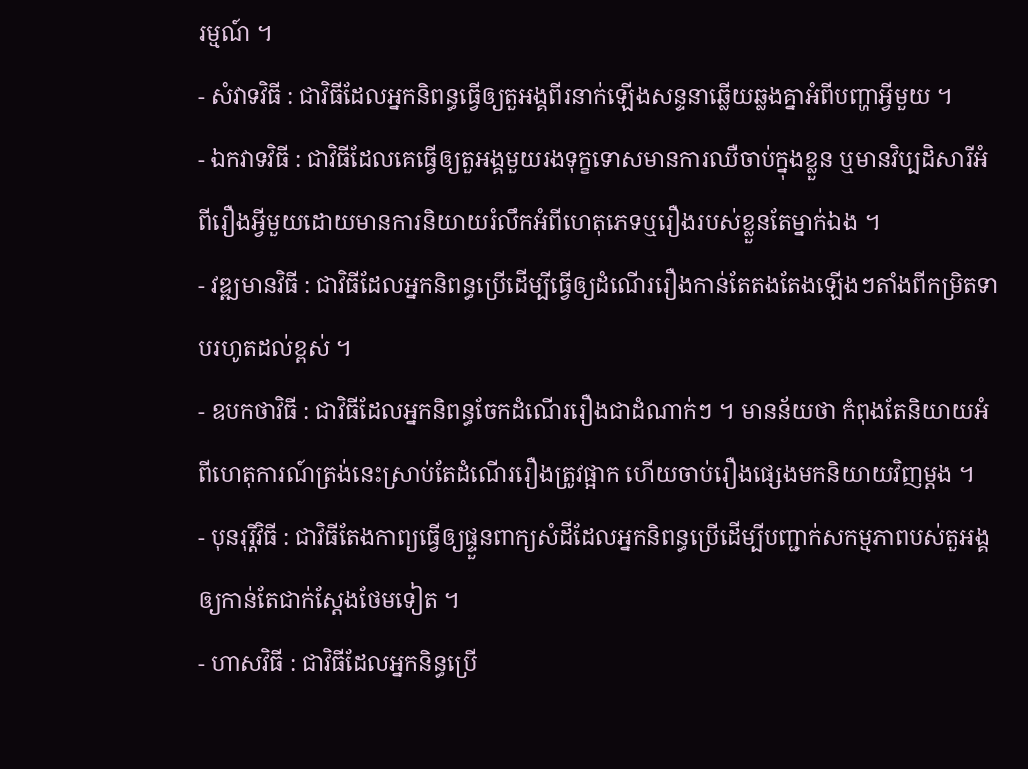រម្មណ៍ ។
- សំវាទវិធី : ជាវិធីដែលអ្នកនិពន្ធធ្វើឲ្យតួអង្គពីរនាក់ឡើងសន្ទនាឆ្លើយឆ្លងគ្នាអំពីបញ្ហាអ្វីមួយ ។
- ឯកវាទវិធី : ជាវិធីដែលគេធ្វើឲ្យតួអង្គមួយរងទុក្ខទោសមានការឈឺចាប់ក្នុងខ្លួន ឬមានវិប្បដិសារីអំពីរឿងអ្វីមួយដោយមានការនិយាយរំលឹកអំពីហេតុភេទឬរឿងរបស់ខ្លួនតែម្នាក់ឯង ។
- វឌ្ឍមានវិធី : ជាវិធីដែលអ្នកនិពន្ធប្រើដើម្បីធ្វើឲ្យដំណើររឿងកាន់តែតងតែងឡើងៗតាំងពីកម្រិតទាបរហូតដល់ខ្ពស់ ។
- ឧបកថាវិធី : ជាវិធីដែលអ្នកនិពន្ធចែកដំណើររឿងជាដំណាក់ៗ ។ មានន័យថា កំពុងតែនិយាយអំពីហេតុការណ៍ត្រង់នេះស្រាប់តែដំណើររឿងត្រូវផ្អាក ហើយចាប់រឿងផ្សេងមកនិយាយវិញម្តង ។
- បុនរុរ្តិវិធី : ជាវិធីតែងកាព្យធ្វើឲ្យផ្ទួនពាក្យសំដីដែលអ្នកនិពន្ធប្រើដើម្បីបញ្ជាក់សកម្មភាពបស់តួអង្គឲ្យកាន់តែជាក់ស្តែងថែមទៀត ។
- ហាសវិធី : ជាវិធីដែលអ្នកនិន្ធប្រើ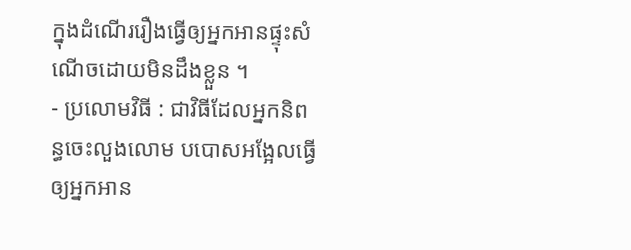ក្នុងដំណើររឿងធ្វើឲ្យអ្នកអានផ្ទុះសំណើចដោយមិនដឹងខ្លួន ។
- ប្រលោមវិធី : ជាវិធីដែលអ្នកនិពន្ធចេះលួងលោម បបោសអង្អែលធ្វើឲ្យអ្នកអាន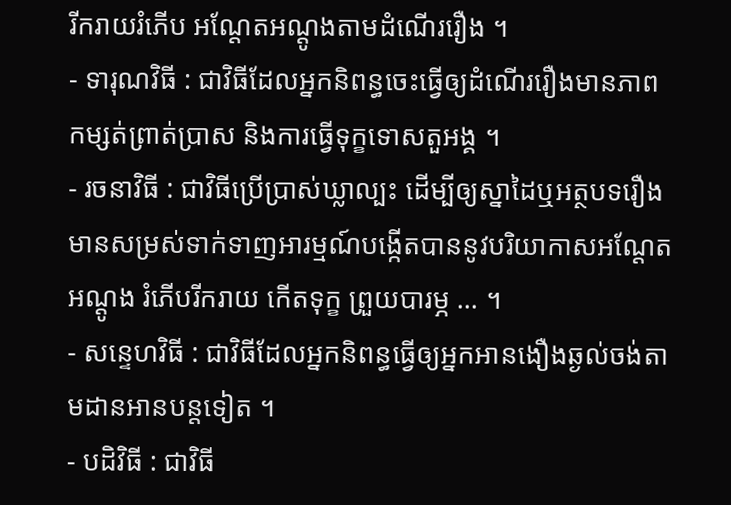រីករាយរំភើប អណ្តែតអណ្តូងតាមដំណើររឿង ។
- ទារុណវិធី : ជាវិធីដែលអ្នកនិពន្ធចេះធ្វើឲ្យដំណើររឿងមានភាពកម្សត់ព្រាត់ប្រាស និងការធ្វើទុក្ខទោសតួអង្គ ។
- រចនាវិធី : ជាវិធីប្រើប្រាស់ឃ្លាល្បះ ដើម្បីឲ្យស្នាដៃឬអត្ថបទរឿងមានសម្រស់ទាក់ទាញអារម្មណ៍បង្កើតបាននូវបរិយាកាសអណ្តែតអណ្តូង រំភើបរីករាយ កើតទុក្ខ ព្រួយបារម្ភ ... ។
- សន្ទេហវិធី : ជាវិធីដែលអ្នកនិពន្ធធ្វើឲ្យអ្នកអានងឿងឆ្ងល់ចង់តាមដានអានបន្តទៀត ។
- បដិវិធី : ជាវិធី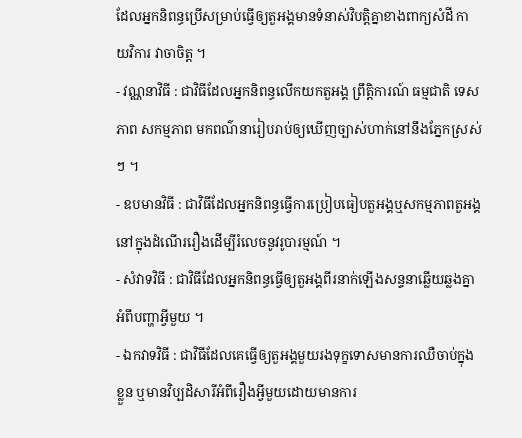ដែលអ្នកនិពន្ធប្រើសម្រាប់ធ្វើឲ្យតួអង្គមានទំនាស់វិបត្តិគ្នាខាងពាក្យសំដី កាយវិការ វាចាចិត្ត ។
- វណ្ណនាវិធី : ជាវិធីដែលអ្នកនិពន្ធលើកយកតួអង្គ ព្រឹត្តិការណ៍ ធម្មជាតិ ទេសភាព សកម្មភាព មកពណ៌នារៀបរាប់ឲ្យឃើញច្បាស់ហាក់នៅនឹងភ្នែកស្រស់ៗ ។
- ឧបមានវិធី : ជាវិធីដែលអ្នកនិពន្ធធ្វើការប្រៀបធៀបតួអង្គឬសកម្មភាពតួអង្គនៅក្នុងដំណើររឿងដើម្បីរំលេចនូវរូបារម្មណ៍ ។
- សំវាទវិធី : ជាវិធីដែលអ្នកនិពន្ធធ្វើឲ្យតួអង្គពីរនាក់ឡើងសន្ទនាឆ្លើយឆ្លងគ្នាអំពីបញ្ហាអ្វីមួយ ។
- ឯកវាទវិធី : ជាវិធីដែលគេធ្វើឲ្យតួអង្គមួយរងទុក្ខទោសមានការឈឺចាប់ក្នុងខ្លួន ឬមានវិប្បដិសារីអំពីរឿងអ្វីមួយដោយមានការ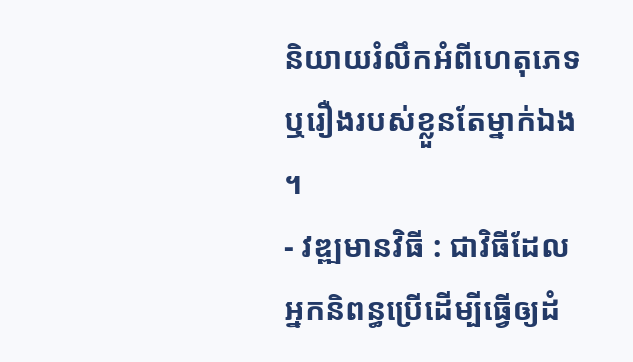និយាយរំលឹកអំពីហេតុភេទឬរឿងរបស់ខ្លួនតែម្នាក់ឯង ។
- វឌ្ឍមានវិធី : ជាវិធីដែលអ្នកនិពន្ធប្រើដើម្បីធ្វើឲ្យដំ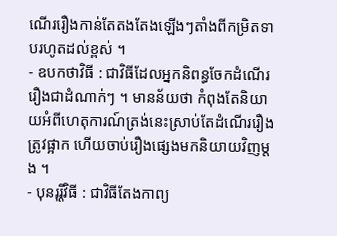ណើររឿងកាន់តែតងតែងឡើងៗតាំងពីកម្រិតទាបរហូតដល់ខ្ពស់ ។
- ឧបកថាវិធី : ជាវិធីដែលអ្នកនិពន្ធចែកដំណើររឿងជាដំណាក់ៗ ។ មានន័យថា កំពុងតែនិយាយអំពីហេតុការណ៍ត្រង់នេះស្រាប់តែដំណើររឿងត្រូវផ្អាក ហើយចាប់រឿងផ្សេងមកនិយាយវិញម្តង ។
- បុនរុរ្តិវិធី : ជាវិធីតែងកាព្យ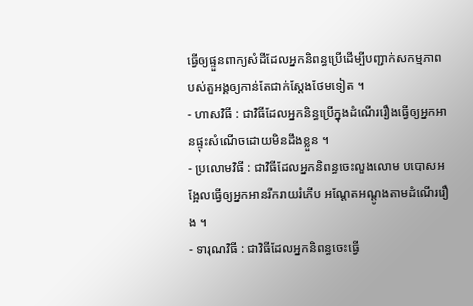ធ្វើឲ្យផ្ទួនពាក្យសំដីដែលអ្នកនិពន្ធប្រើដើម្បីបញ្ជាក់សកម្មភាពបស់តួអង្គឲ្យកាន់តែជាក់ស្តែងថែមទៀត ។
- ហាសវិធី : ជាវិធីដែលអ្នកនិន្ធប្រើក្នុងដំណើររឿងធ្វើឲ្យអ្នកអានផ្ទុះសំណើចដោយមិនដឹងខ្លួន ។
- ប្រលោមវិធី : ជាវិធីដែលអ្នកនិពន្ធចេះលួងលោម បបោសអង្អែលធ្វើឲ្យអ្នកអានរីករាយរំភើប អណ្តែតអណ្តូងតាមដំណើររឿង ។
- ទារុណវិធី : ជាវិធីដែលអ្នកនិពន្ធចេះធ្វើ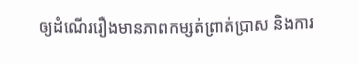ឲ្យដំណើររឿងមានភាពកម្សត់ព្រាត់ប្រាស និងការ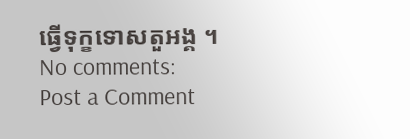ធ្វើទុក្ខទោសតួអង្គ ។
No comments:
Post a Comment